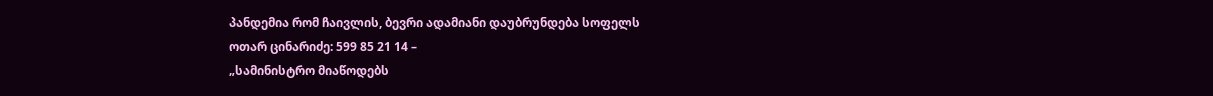პანდემია რომ ჩაივლის, ბევრი ადამიანი დაუბრუნდება სოფელს
ოთარ ცინარიძე: 599 85 21 14 –
„სამინისტრო მიაწოდებს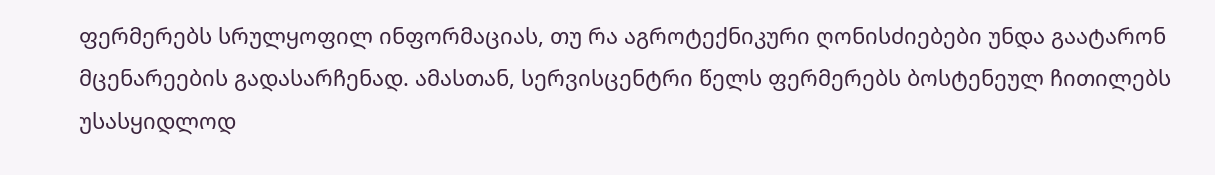ფერმერებს სრულყოფილ ინფორმაციას, თუ რა აგროტექნიკური ღონისძიებები უნდა გაატარონ მცენარეების გადასარჩენად. ამასთან, სერვისცენტრი წელს ფერმერებს ბოსტენეულ ჩითილებს უსასყიდლოდ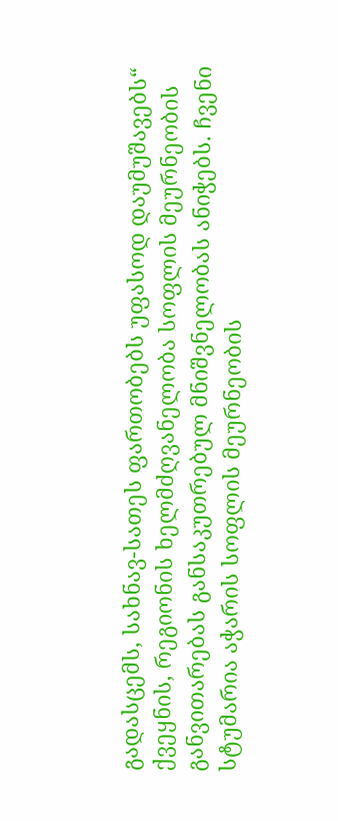გადასცემს, სახნავ-სათეს ფართობებს უფასოდ დაუმუშავებს“
ქვეყნის, რეგიონის ხელმძღვანელობა სოფლის მეურნეობის განვითარებას განსაკუთრებულ მნიშვნელობას ანიჭებს. ჩვენი სტუმარია აჭარის სოფლის მეურნეობის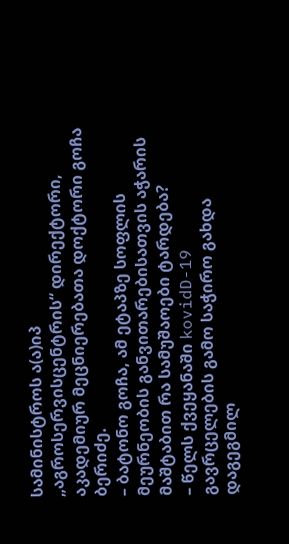სამინისტროს ა(ა)იპ „აგროსერვისცენტრის“ დირექტორი, აკადემიურ მეცნიერებათა დოქტორი გოჩა ბერიძე.
– ბატონო გოჩა, ამ ეტაპზე სოფლის მეურნეობის განვითარებისათვის აჭარის მაშტაბით რა სამუშაოები ტარდება?
– წელს ქვეყანაში kovidD-19 გავრცელების გამო საჭირო გახდა დაგეგმილ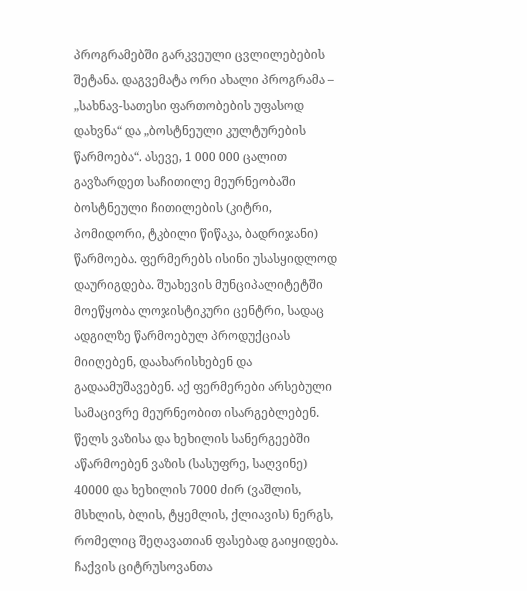პროგრამებში გარკვეული ცვლილებების შეტანა. დაგვემატა ორი ახალი პროგრამა – „სახნავ-სათესი ფართობების უფასოდ დახვნა“ და „ბოსტნეული კულტურების წარმოება“. ასევე, 1 000 000 ცალით გავზარდეთ საჩითილე მეურნეობაში ბოსტნეული ჩითილების (კიტრი, პომიდორი, ტკბილი წიწაკა, ბადრიჯანი) წარმოება. ფერმერებს ისინი უსასყიდლოდ დაურიგდება. შუახევის მუნციპალიტეტში მოეწყობა ლოჯისტიკური ცენტრი, სადაც ადგილზე წარმოებულ პროდუქციას მიიღებენ, დაახარისხებენ და გადაამუშავებენ. აქ ფერმერები არსებული სამაცივრე მეურნეობით ისარგებლებენ. წელს ვაზისა და ხეხილის სანერგეებში აწარმოებენ ვაზის (სასუფრე, საღვინე) 40000 და ხეხილის 7000 ძირ (ვაშლის, მსხლის, ბლის, ტყემლის, ქლიავის) ნერგს, რომელიც შეღავათიან ფასებად გაიყიდება. ჩაქვის ციტრუსოვანთა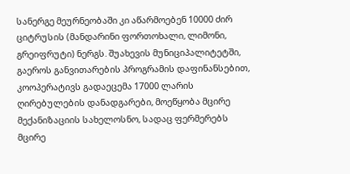სანერგე მეურნეობაში კი აწარმოებენ 10000 ძირ ციტრუსის (მანდარინი ფორთოხალი, ლიმონი, გრეიფრუტი) ნერგს. შუახევის მუნიციპალიტეტში, გაეროს განვითარების პროგრამის დაფინანსებით, კოოპერატივს გადაეცემა 17000 ლარის ღირებულების დანადგარები, მოეწყობა მცირე მექანიზაციის სახელოსნო, სადაც ფერმერებს მცირე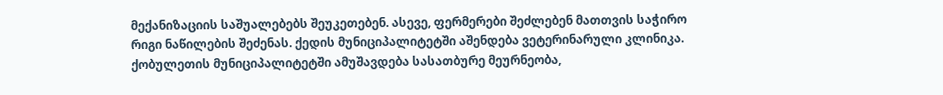მექანიზაციის საშუალებებს შეუკეთებენ. ასევე, ფერმერები შეძლებენ მათთვის საჭირო რიგი ნაწილების შეძენას. ქედის მუნიციპალიტეტში აშენდება ვეტერინარული კლინიკა. ქობულეთის მუნიციპალიტეტში ამუშავდება სასათბურე მეურნეობა,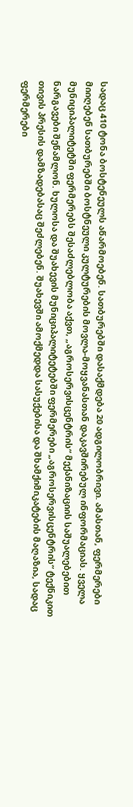სადაც 410 ტონა ბოსტენეულს აწარმოებენ. სათბურებში დასაქმდება 20 ადგილობრივი. ამასთან, ფერმერები მიიღებენ სათბურებში ბოსტნეული კულტურების მოვლა-მოყვანასთან დაკავშირებულ ინფორმაციას. ყველა მუნიციპალიტეტში ფერმერებს შესაძლებლობა აქვთ, „აგროსერვისცენტრის“ მექანიზაციის საშუალებებით ნარგავები შეწამლონ. ხულოსა და შუახევის მუნიციპალიტეტებში ფერმერები „აგროსერვისცენტრის“ ტექნიკით თივის პრესის დამზადებასაც შეძლებენ. შუახევში ამოქმედდა სასუქებისა და შხამქიმიკატების მაღაზია, სადაც ფერმერები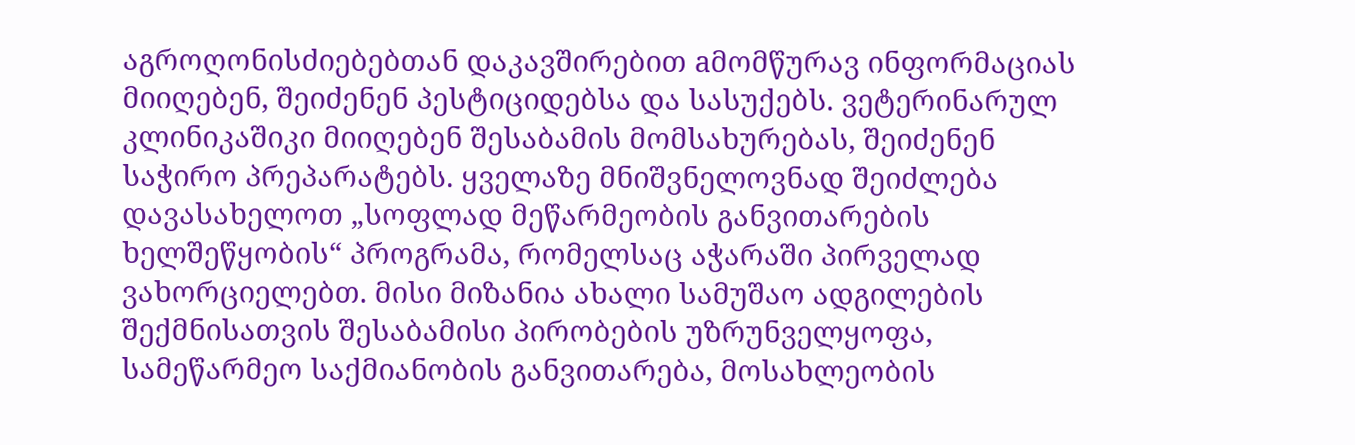აგროღონისძიებებთან დაკავშირებით aმომწურავ ინფორმაციას მიიღებენ, შეიძენენ პესტიციდებსა და სასუქებს. ვეტერინარულ კლინიკაშიკი მიიღებენ შესაბამის მომსახურებას, შეიძენენ საჭირო პრეპარატებს. ყველაზე მნიშვნელოვნად შეიძლება დავასახელოთ „სოფლად მეწარმეობის განვითარების ხელშეწყობის“ პროგრამა, რომელსაც აჭარაში პირველად ვახორციელებთ. მისი მიზანია ახალი სამუშაო ადგილების შექმნისათვის შესაბამისი პირობების უზრუნველყოფა, სამეწარმეო საქმიანობის განვითარება, მოსახლეობის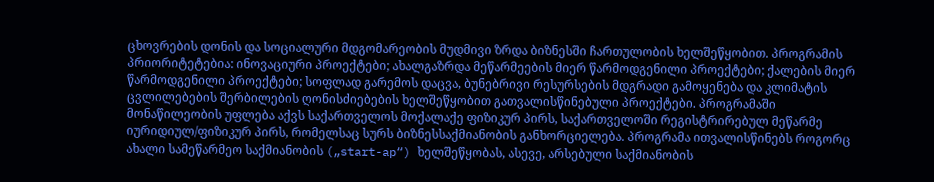ცხოვრების დონის და სოციალური მდგომარეობის მუდმივი ზრდა ბიზნესში ჩართულობის ხელშეწყობით. პროგრამის პრიორიტეტებია: ინოვაციური პროექტები; ახალგაზრდა მეწარმეების მიერ წარმოდგენილი პროექტები; ქალების მიერ წარმოდგენილი პროექტები; სოფლად გარემოს დაცვა, ბუნებრივი რესურსების მდგრადი გამოყენება და კლიმატის ცვლილებების შერბილების ღონისძიებების ხელშეწყობით გათვალისწინებული პროექტები. პროგრამაში მონაწილეობის უფლება აქვს საქართველოს მოქალაქე ფიზიკურ პირს, საქართველოში რეგისტრირებულ მეწარმე იურიდიულ/ფიზიკურ პირს, რომელსაც სურს ბიზნესსაქმიანობის განხორციელება. პროგრამა ითვალისწინებს როგორც ახალი სამეწარმეო საქმიანობის („start-ap“) ხელშეწყობას, ასევე, არსებული საქმიანობის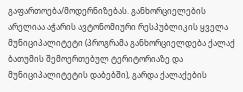გაფართოება/მოდერნიზებას. განხორციელების არელიაა აჭარის ავტონომიური რესპუბლიკის ყველა მუნიციპალიტეტი (პროგრამა განხორციელდება ქალაქ ბათუმის შემოერთებულ ტერიტორიაზე და მუნიციპალიტეტის დაბებში), გარდა ქალაქების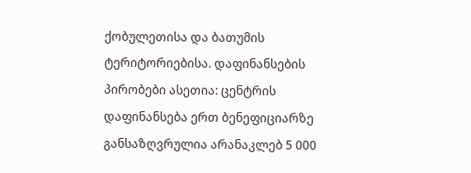ქობულეთისა და ბათუმის ტერიტორიებისა. დაფინანსების პირობები ასეთია: ცენტრის დაფინანსება ერთ ბენეფიციარზე განსაზღვრულია არანაკლებ 5 000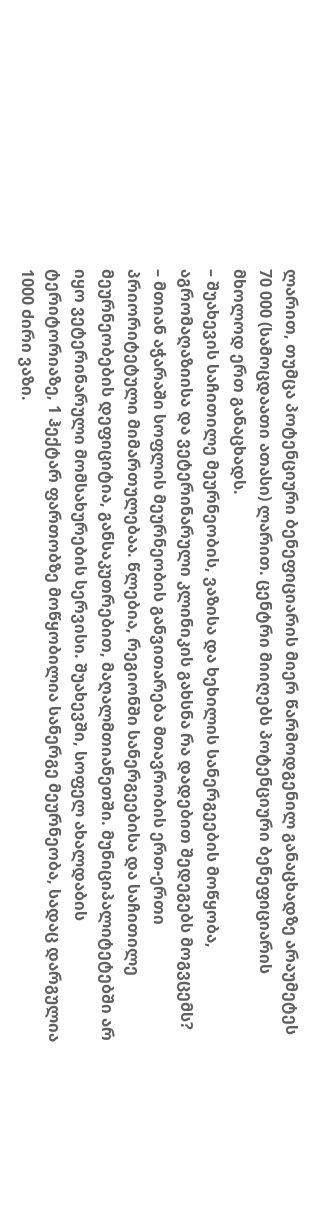ლარით, თუმცა პოტენციური ბენეფიციარის მიერ წარმოდგენილ განაცხადზე არაუმეტეს 70 000 (სამოცდაათი ათასი) ლარით. ცენტრი მიიღებს პოტენციური ბენეფიციარის მხოლოდ ერთ განაცხადს.
– შუახევის საჩითილე მეურნეობის, ვაზისა და ხეხილის სანერგეების მოწყობა, აგრომაღაზიისა და ვეტერინარული კლინიკის გახსნა რა დადებით შედეგებს მოგვცემს?
– მთიან აჭარაში სოფლის მეურნეობის განვითარება მთავრობის ერთ-ერთი პრიორიტეტული მიმართულებაა. წლებია, რეგიონში სანერგეებისა და საჩითილე მეურნეობების დეფიციტია, განსაკუთრებით, მაღალმთიანეთში. მუნიციპალიტეტებში არ იყო ვეტერინარული მომსახურების სერვისი. შუახევში, სოფელ ახალდაბის ტერიტორიაზე, 1 ჰექტარ ფართობზე მოწყობილია სანერგე მეურნეობა, სადაც დარგულია 1000 ძირი ვაზი.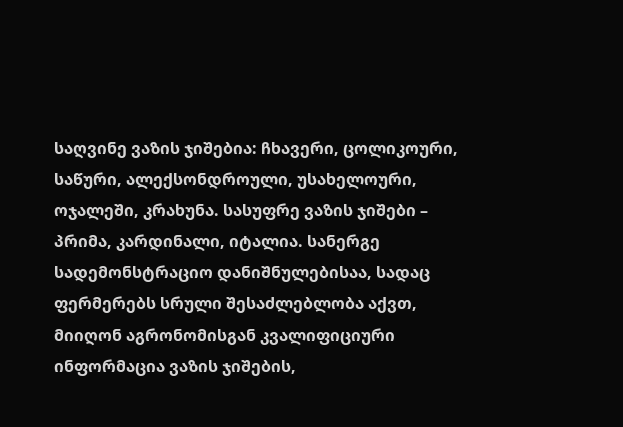საღვინე ვაზის ჯიშებია: ჩხავერი, ცოლიკოური, საწური, ალექსონდროული, უსახელოური, ოჯალეში, კრახუნა. სასუფრე ვაზის ჯიშები – პრიმა, კარდინალი, იტალია. სანერგე სადემონსტრაციო დანიშნულებისაა, სადაც ფერმერებს სრული შესაძლებლობა აქვთ, მიიღონ აგრონომისგან კვალიფიციური ინფორმაცია ვაზის ჯიშების,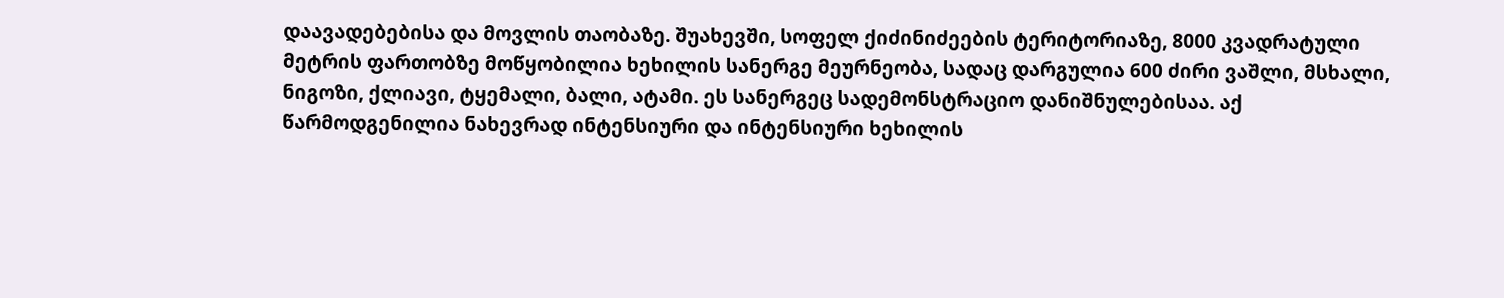დაავადებებისა და მოვლის თაობაზე. შუახევში, სოფელ ქიძინიძეების ტერიტორიაზე, 8000 კვადრატული მეტრის ფართობზე მოწყობილია ხეხილის სანერგე მეურნეობა, სადაც დარგულია 600 ძირი ვაშლი, მსხალი, ნიგოზი, ქლიავი, ტყემალი, ბალი, ატამი. ეს სანერგეც სადემონსტრაციო დანიშნულებისაა. აქ წარმოდგენილია ნახევრად ინტენსიური და ინტენსიური ხეხილის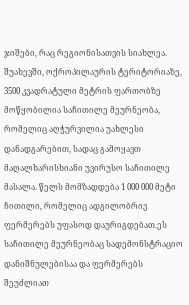ჯიშები, რაც რეგიონისათვის სიახლეა. შუახევში, ოქროპილაურის ტერიტორიაზე, 3500 კვადრატული მეტრის ფართობზე მოწყობილია საჩითილე მეურნეობა, რომელიც აღჭურვილია უახლესი დანადგარებით, სადაც გამოყავთ მაღალხარისხიანი უვირუსო საჩითილე მასალა. წელს მომზადდება 1 000 000 მეტი ჩითილი, რომელიც ადგილობრივ ფერმერებს უფასოდ დაურიგდებათ.ეს საჩითილე მეურნეობაც სადემონსტრაციო დანიშნულებისაა და ფერმერებს შეუძლიათ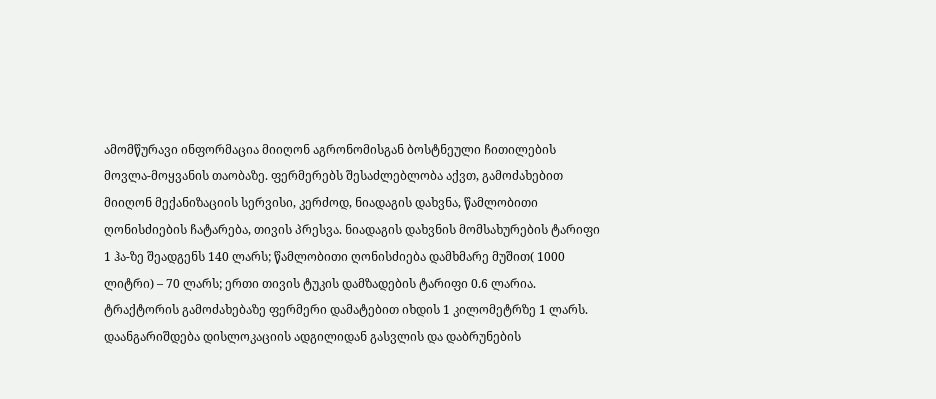ამომწურავი ინფორმაცია მიიღონ აგრონომისგან ბოსტნეული ჩითილების მოვლა-მოყვანის თაობაზე. ფერმერებს შესაძლებლობა აქვთ, გამოძახებით მიიღონ მექანიზაციის სერვისი, კერძოდ, ნიადაგის დახვნა, წამლობითი ღონისძიების ჩატარება, თივის პრესვა. ნიადაგის დახვნის მომსახურების ტარიფი 1 ჰა-ზე შეადგენს 140 ლარს; წამლობითი ღონისძიება დამხმარე მუშით( 1000 ლიტრი) – 70 ლარს; ერთი თივის ტუკის დამზადების ტარიფი 0.6 ლარია. ტრაქტორის გამოძახებაზე ფერმერი დამატებით იხდის 1 კილომეტრზე 1 ლარს. დაანგარიშდება დისლოკაციის ადგილიდან გასვლის და დაბრუნების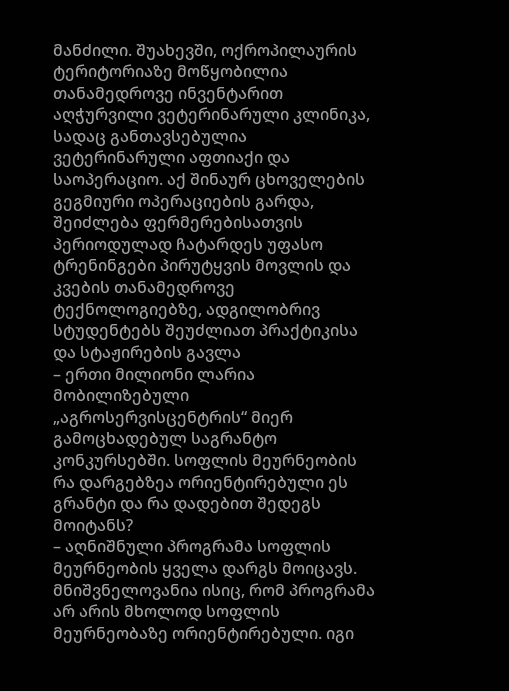მანძილი. შუახევში, ოქროპილაურის ტერიტორიაზე მოწყობილია თანამედროვე ინვენტარით აღჭურვილი ვეტერინარული კლინიკა, სადაც განთავსებულია ვეტერინარული აფთიაქი და საოპერაციო. აქ შინაურ ცხოველების გეგმიური ოპერაციების გარდა, შეიძლება ფერმერებისათვის პერიოდულად ჩატარდეს უფასო ტრენინგები პირუტყვის მოვლის და კვების თანამედროვე ტექნოლოგიებზე, ადგილობრივ სტუდენტებს შეუძლიათ პრაქტიკისა და სტაჟირების გავლა
– ერთი მილიონი ლარია მობილიზებული „აგროსერვისცენტრის“ მიერ გამოცხადებულ საგრანტო კონკურსებში. სოფლის მეურნეობის რა დარგებზეა ორიენტირებული ეს გრანტი და რა დადებით შედეგს მოიტანს?
– აღნიშნული პროგრამა სოფლის მეურნეობის ყველა დარგს მოიცავს. მნიშვნელოვანია ისიც, რომ პროგრამა არ არის მხოლოდ სოფლის მეურნეობაზე ორიენტირებული. იგი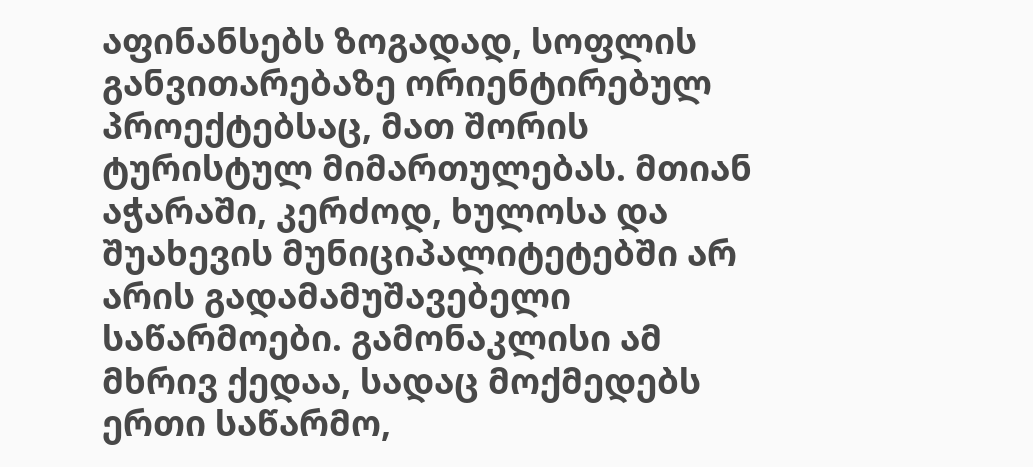აფინანსებს ზოგადად, სოფლის განვითარებაზე ორიენტირებულ პროექტებსაც, მათ შორის ტურისტულ მიმართულებას. მთიან აჭარაში, კერძოდ, ხულოსა და შუახევის მუნიციპალიტეტებში არ არის გადამამუშავებელი საწარმოები. გამონაკლისი ამ მხრივ ქედაა, სადაც მოქმედებს ერთი საწარმო,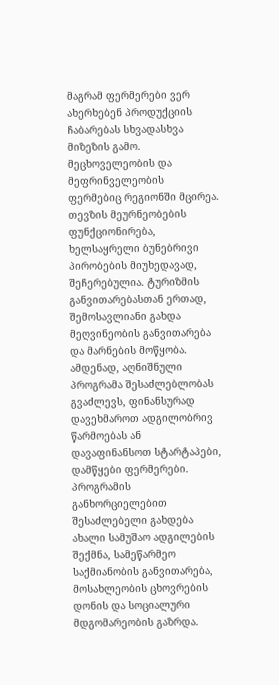მაგრამ ფერმერები ვერ ახერხებენ პროდუქციის ჩაბარებას სხვადასხვა მიზეზის გამო. მეცხოველეობის და მეფრინველეობის ფერმებიც რეგიონში მცირეა. თევზის მეურნეობების ფუნქციონირება, ხელსაყრელი ბუნებრივი პირობების მიუხედავად, შეჩერებულია. ტურიზმის განვითარებასთან ერთად, შემოსავლიანი გახდა მეღვინეობის განვითარება და მარნების მოწყობა. ამდენად, აღნიშნული პროგრამა შესაძლებლობას გვაძლევს, ფინანსურად დავეხმაროთ ადგილობრივ წარმოებას ან დავაფინანსოთ სტარტაპები, დამწყები ფერმერები. პროგრამის განხორციელებით შესაძლებელი გახდება ახალი სამუშაო ადგილების შექმნა, სამეწარმეო საქმიანობის განვითარება, მოსახლეობის ცხოვრების დონის და სოციალური მდგომარეობის გაზრდა.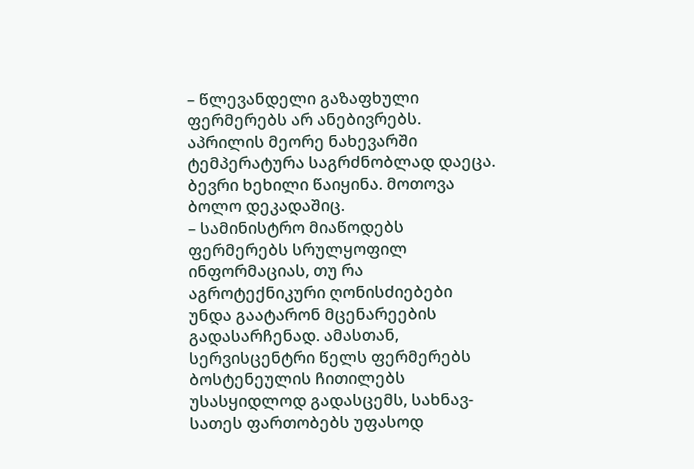– წლევანდელი გაზაფხული ფერმერებს არ ანებივრებს. აპრილის მეორე ნახევარში ტემპერატურა საგრძნობლად დაეცა. ბევრი ხეხილი წაიყინა. მოთოვა ბოლო დეკადაშიც.
– სამინისტრო მიაწოდებს ფერმერებს სრულყოფილ ინფორმაციას, თუ რა აგროტექნიკური ღონისძიებები უნდა გაატარონ მცენარეების გადასარჩენად. ამასთან, სერვისცენტრი წელს ფერმერებს ბოსტენეულის ჩითილებს უსასყიდლოდ გადასცემს, სახნავ-სათეს ფართობებს უფასოდ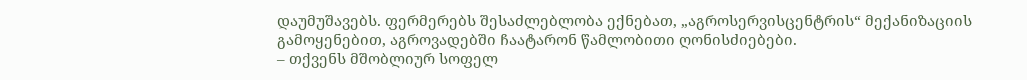დაუმუშავებს. ფერმერებს შესაძლებლობა ექნებათ, „აგროსერვისცენტრის“ მექანიზაციის გამოყენებით, აგროვადებში ჩაატარონ წამლობითი ღონისძიებები.
– თქვენს მშობლიურ სოფელ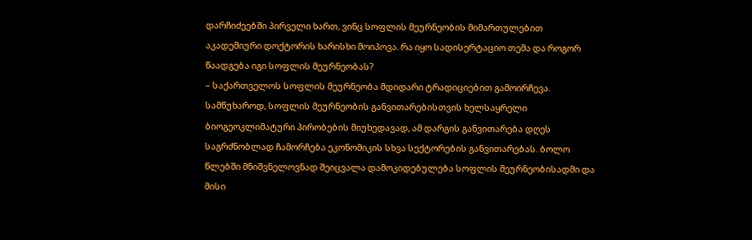დარჩიძეებში პირველი ხართ, ვინც სოფლის მეურნეობის მიმართულებით აკადემიური დოქტორის ხარისხი მოიპოვა. რა იყო სადისერტაციო თემა და როგორ წაადგება იგი სოფლის მეურნეობას?
– საქართველოს სოფლის მეურნეობა მდიდარი ტრადიციებით გამოირჩევა. სამწუხაროდ, სოფლის მეურნეობის განვითარებისთვის ხელსაყრელი ბიოგეოკლიმატური პირობების მიუხედავად, ამ დარგის განვითარება დღეს საგრძნობლად ჩამორჩება ეკონომიკის სხვა სექტორების განვითარებას. ბოლო წლებში მნიშვნელოვნად შეიცვალა დამოკიდებულება სოფლის მეურნეობისადმი და მისი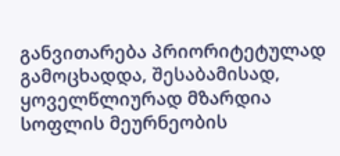განვითარება პრიორიტეტულად გამოცხადდა, შესაბამისად, ყოველწლიურად მზარდია სოფლის მეურნეობის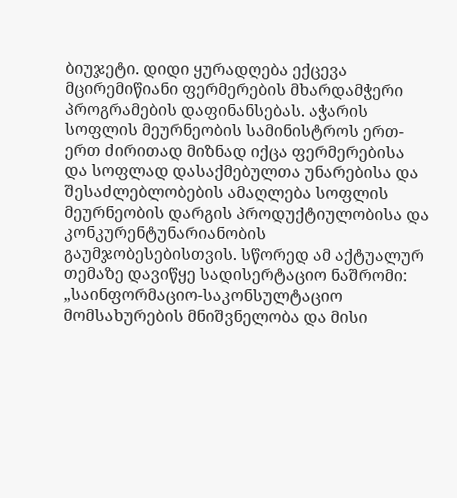ბიუჯეტი. დიდი ყურადღება ექცევა მცირემიწიანი ფერმერების მხარდამჭერი პროგრამების დაფინანსებას. აჭარის სოფლის მეურნეობის სამინისტროს ერთ-ერთ ძირითად მიზნად იქცა ფერმერებისა და სოფლად დასაქმებულთა უნარებისა და შესაძლებლობების ამაღლება სოფლის მეურნეობის დარგის პროდუქტიულობისა და კონკურენტუნარიანობის გაუმჯობესებისთვის. სწორედ ამ აქტუალურ თემაზე დავიწყე სადისერტაციო ნაშრომი: „საინფორმაციო-საკონსულტაციო მომსახურების მნიშვნელობა და მისი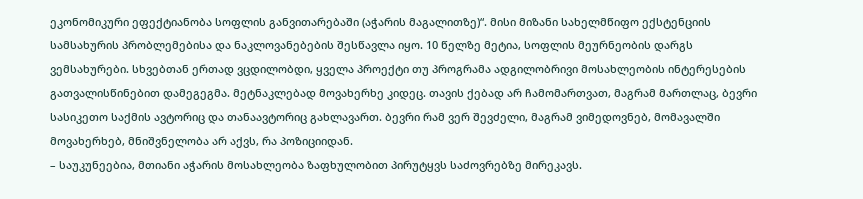ეკონომიკური ეფექტიანობა სოფლის განვითარებაში (აჭარის მაგალითზე)“. მისი მიზანი სახელმწიფო ექსტენციის სამსახურის პრობლემებისა და ნაკლოვანებების შესწავლა იყო. 10 წელზე მეტია, სოფლის მეურნეობის დარგს ვემსახურები. სხვებთან ერთად ვცდილობდი, ყველა პროექტი თუ პროგრამა ადგილობრივი მოსახლეობის ინტერესების გათვალისწინებით დამეგეგმა. მეტნაკლებად მოვახერხე კიდეც. თავის ქებად არ ჩამომართვათ, მაგრამ მართლაც, ბევრი სასიკეთო საქმის ავტორიც და თანაავტორიც გახლავართ. ბევრი რამ ვერ შევძელი, მაგრამ ვიმედოვნებ, მომავალში მოვახერხებ, მნიშვნელობა არ აქვს, რა პოზიციიდან.
– საუკუნეებია, მთიანი აჭარის მოსახლეობა ზაფხულობით პირუტყვს საძოვრებზე მირეკავს.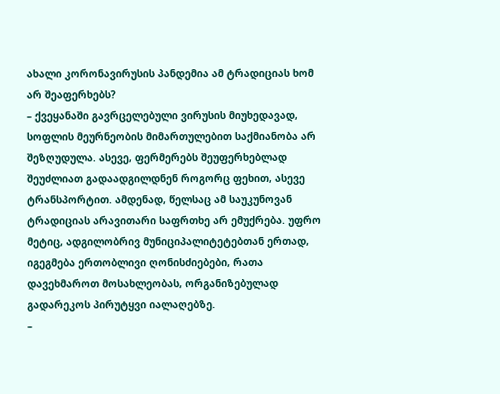ახალი კორონავირუსის პანდემია ამ ტრადიციას ხომ არ შეაფერხებს?
– ქვეყანაში გავრცელებული ვირუსის მიუხედავად, სოფლის მეურნეობის მიმართულებით საქმიანობა არ შეზღუდულა. ასევე, ფერმერებს შეუფერხებლად შეუძლიათ გადაადგილდნენ როგორც ფეხით, ასევე ტრანსპორტით. ამდენად, წელსაც ამ საუკუნოვან ტრადიციას არავითარი საფრთხე არ ემუქრება. უფრო მეტიც, ადგილობრივ მუნიციპალიტეტებთან ერთად, იგეგმება ერთობლივი ღონისძიებები, რათა დავეხმაროთ მოსახლეობას, ორგანიზებულად გადარეკოს პირუტყვი იალაღებზე.
–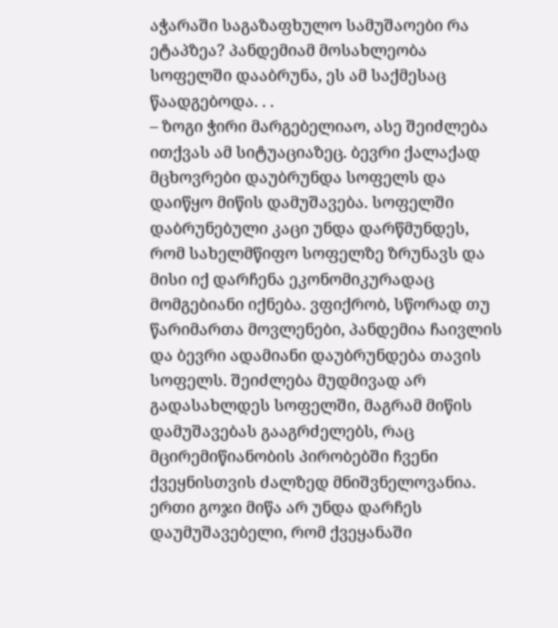აჭარაში საგაზაფხულო სამუშაოები რა ეტაპზეა? პანდემიამ მოსახლეობა სოფელში დააბრუნა, ეს ამ საქმესაც წაადგებოდა. . .
– ზოგი ჭირი მარგებელიაო, ასე შეიძლება ითქვას ამ სიტუაციაზეც. ბევრი ქალაქად მცხოვრები დაუბრუნდა სოფელს და დაიწყო მიწის დამუშავება. სოფელში დაბრუნებული კაცი უნდა დარწმუნდეს, რომ სახელმწიფო სოფელზე ზრუნავს და მისი იქ დარჩენა ეკონომიკურადაც მომგებიანი იქნება. ვფიქრობ, სწორად თუ წარიმართა მოვლენები, პანდემია ჩაივლის და ბევრი ადამიანი დაუბრუნდება თავის სოფელს. შეიძლება მუდმივად არ გადასახლდეს სოფელში, მაგრამ მიწის დამუშავებას გააგრძელებს, რაც მცირემიწიანობის პირობებში ჩვენი ქვეყნისთვის ძალზედ მნიშვნელოვანია. ერთი გოჯი მიწა არ უნდა დარჩეს დაუმუშავებელი, რომ ქვეყანაში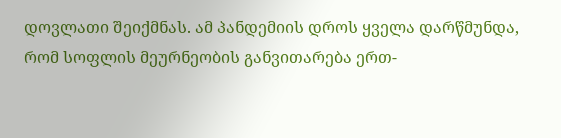დოვლათი შეიქმნას. ამ პანდემიის დროს ყველა დარწმუნდა, რომ სოფლის მეურნეობის განვითარება ერთ-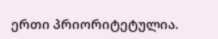ერთი პრიორიტეტულია.